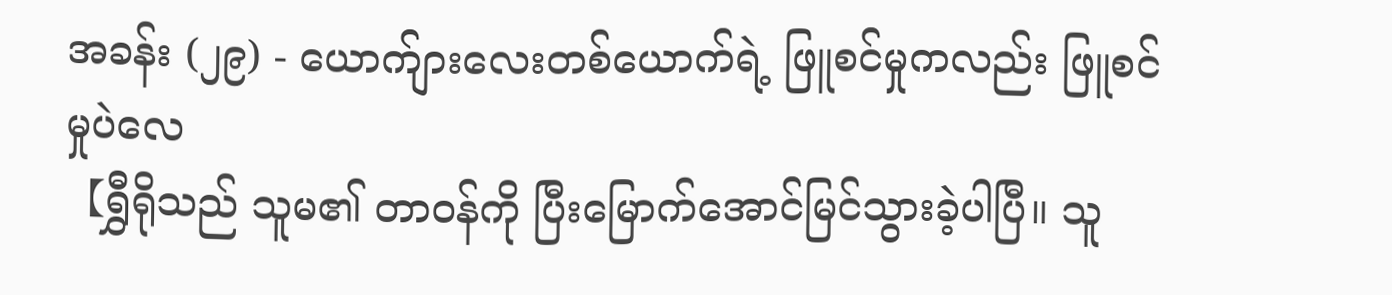အခန်း (၂၉) - ယောက်ျားလေးတစ်ယောက်ရဲ့ ဖြူစင်မှုကလည်း ဖြူစင်မှုပဲလေ
【ရွှီရိုသည် သူမ၏ တာဝန်ကို ပြီးမြောက်အောင်မြင်သွားခဲ့ပါပြီ။ သူ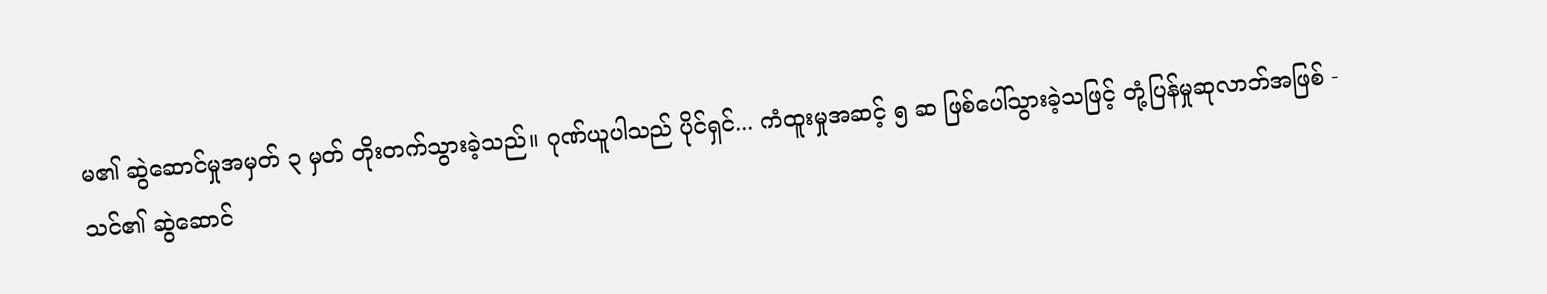မ၏ ဆွဲဆောင်မှုအမှတ် ၃ မှတ် တိုးတက်သွားခဲ့သည်။ ဂုဏ်ယူပါသည် ပိုင်ရှင်... ကံထူးမှုအဆင့် ၅ ဆ ဖြစ်ပေါ်သွားခဲ့သဖြင့် တုံ့ပြန်မှုဆုလာဘ်အဖြစ် - သင်၏ ဆွဲဆောင်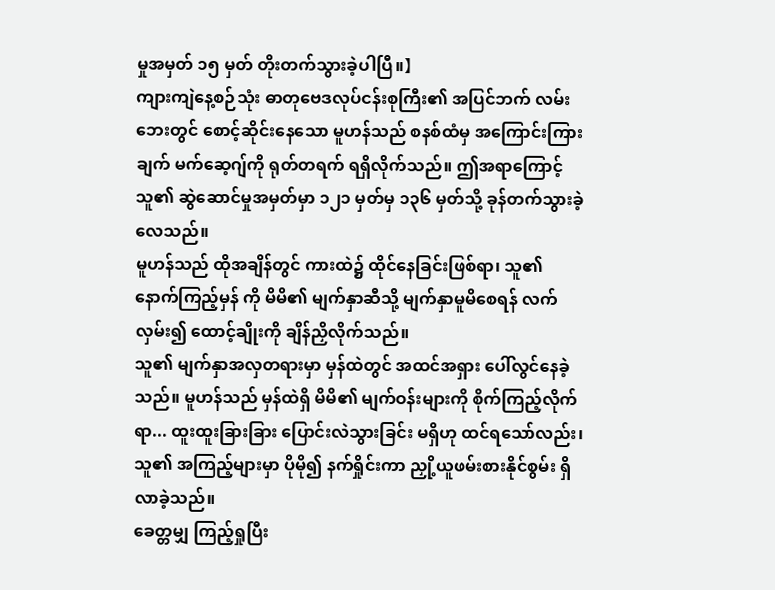မှုအမှတ် ၁၅ မှတ် တိုးတက်သွားခဲ့ပါပြီ။】
ကျားကျဲနေ့စဉ်သုံး ဓာတုဗေဒလုပ်ငန်းစုကြီး၏ အပြင်ဘက် လမ်းဘေးတွင် စောင့်ဆိုင်းနေသော မူဟန်သည် စနစ်ထံမှ အကြောင်းကြားချက် မက်ဆေ့ဂျ်ကို ရုတ်တရက် ရရှိလိုက်သည်။ ဤအရာကြောင့် သူ၏ ဆွဲဆောင်မှုအမှတ်မှာ ၁၂၁ မှတ်မှ ၁၃၆ မှတ်သို့ ခုန်တက်သွားခဲ့လေသည်။
မူဟန်သည် ထိုအချိန်တွင် ကားထဲ၌ ထိုင်နေခြင်းဖြစ်ရာ၊ သူ၏ နောက်ကြည့်မှန် ကို မိမိ၏ မျက်နှာဆီသို့ မျက်နှာမူမိစေရန် လက်လှမ်း၍ ထောင့်ချိုးကို ချိန်ညှိလိုက်သည်။
သူ၏ မျက်နှာအလှတရားမှာ မှန်ထဲတွင် အထင်အရှား ပေါ်လွင်နေခဲ့သည်။ မူဟန်သည် မှန်ထဲရှိ မိမိ၏ မျက်ဝန်းများကို စိုက်ကြည့်လိုက်ရာ... ထူးထူးခြားခြား ပြောင်းလဲသွားခြင်း မရှိဟု ထင်ရသော်လည်း၊ သူ၏ အကြည့်များမှာ ပိုမို၍ နက်ရှိုင်းကာ ညှို့ယူဖမ်းစားနိုင်စွမ်း ရှိလာခဲ့သည်။
ခေတ္တမျှ ကြည့်ရှုပြီး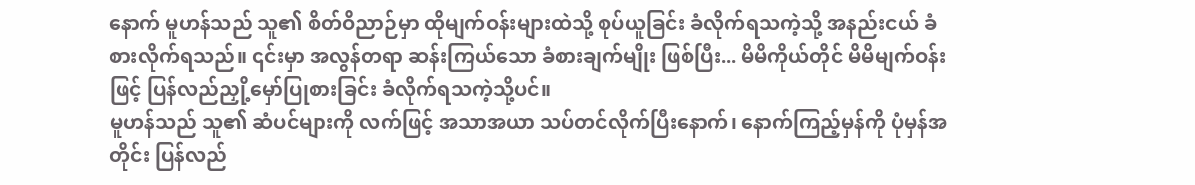နောက် မူဟန်သည် သူ၏ စိတ်ဝိညာဉ်မှာ ထိုမျက်ဝန်းများထဲသို့ စုပ်ယူခြင်း ခံလိုက်ရသကဲ့သို့ အနည်းငယ် ခံစားလိုက်ရသည်။ ၎င်းမှာ အလွန်တရာ ဆန်းကြယ်သော ခံစားချက်မျိုး ဖြစ်ပြီး... မိမိကိုယ်တိုင် မိမိမျက်ဝန်းဖြင့် ပြန်လည်ညှို့မှော်ပြုစားခြင်း ခံလိုက်ရသကဲ့သို့ပင်။
မူဟန်သည် သူ၏ ဆံပင်များကို လက်ဖြင့် အသာအယာ သပ်တင်လိုက်ပြီးနောက်၊ နောက်ကြည့်မှန်ကို ပုံမှန်အတိုင်း ပြန်လည်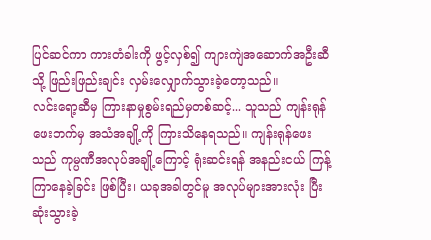ပြင်ဆင်ကာ ကားတံခါးကို ဖွင့်လှစ်၍ ကျားကျဲအဆောက်အဦးဆီသို့ ဖြည်းဖြည်းချင်း လှမ်းလျှောက်သွားခဲ့တော့သည်။
လင်းရော့ဆီမှ ကြားနာမှုစွမ်းရည်မှတစ်ဆင့်... သူသည် ကျန်းရုန်ဖေးဘက်မှ အသံအချို့ကို ကြားသိနေရသည်။ ကျန်းရုန်ဖေးသည် ကုမ္ပဏီအလုပ်အချို့ကြောင့် ရုံးဆင်းရန် အနည်းငယ် ကြန့်ကြာနေခဲ့ခြင်း ဖြစ်ပြီး၊ ယခုအခါတွင်မူ အလုပ်များအားလုံး ပြီးဆုံးသွားခဲ့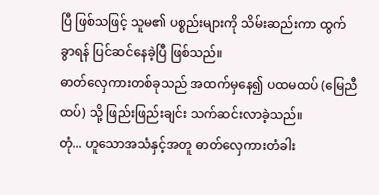ပြီ ဖြစ်သဖြင့် သူမ၏ ပစ္စည်းများကို သိမ်းဆည်းကာ ထွက်ခွာရန် ပြင်ဆင်နေခဲ့ပြီ ဖြစ်သည်။
ဓာတ်လှေကားတစ်ခုသည် အထက်မှနေ၍ ပထမထပ် (မြေညီထပ်) သို့ ဖြည်းဖြည်းချင်း သက်ဆင်းလာခဲ့သည်။
တုံ... ဟူသောအသံနှင့်အတူ ဓာတ်လှေကားတံခါး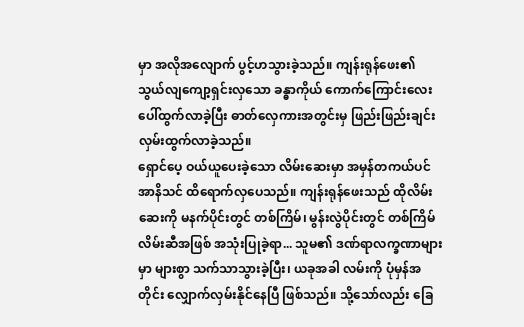မှာ အလိုအလျောက် ပွင့်ဟသွားခဲ့သည်။ ကျန်းရုန်ဖေး၏ သွယ်လျကျော့ရှင်းလှသော ခန္ဓာကိုယ် ကောက်ကြောင်းလေး ပေါ်ထွက်လာခဲ့ပြီး ဓာတ်လှေကားအတွင်းမှ ဖြည်းဖြည်းချင်း လှမ်းထွက်လာခဲ့သည်။
ရှောင်ပေ့ ဝယ်ယူပေးခဲ့သော လိမ်းဆေးမှာ အမှန်တကယ်ပင် အာနိသင် ထိရောက်လှပေသည်။ ကျန်းရုန်ဖေးသည် ထိုလိမ်းဆေးကို မနက်ပိုင်းတွင် တစ်ကြိမ်၊ မွန်းလွဲပိုင်းတွင် တစ်ကြိမ် လိမ်းဆီအဖြစ် အသုံးပြုခဲ့ရာ... သူမ၏ ဒဏ်ရာလက္ခဏာများမှာ များစွာ သက်သာသွားခဲ့ပြီး၊ ယခုအခါ လမ်းကို ပုံမှန်အတိုင်း လျှောက်လှမ်းနိုင်နေပြီ ဖြစ်သည်။ သို့သော်လည်း ခြေ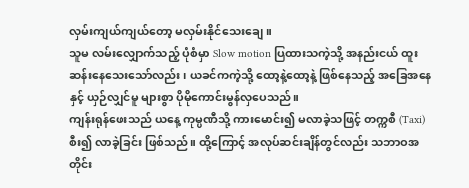လှမ်းကျယ်ကျယ်တော့ မလှမ်းနိုင်သေးချေ။
သူမ လမ်းလျှောက်သည့် ပုံစံမှာ Slow motion ပြထားသကဲ့သို့ အနည်းငယ် ထူးဆန်းနေသေးသော်လည်း၊ ယခင်ကကဲ့သို့ ထော့နဲ့ထော့နဲ့ ဖြစ်နေသည့် အခြေအနေနှင့် ယှဉ်လျှင်မူ များစွာ ပိုမိုကောင်းမွန်လှပေသည်။
ကျန်းရုန်ဖေးသည် ယနေ့ ကုမ္ပဏီသို့ ကားမောင်း၍ မလာခဲ့သဖြင့် တက္ကစီ (Taxi) စီး၍ လာခဲ့ခြင်း ဖြစ်သည်။ ထို့ကြောင့် အလုပ်ဆင်းချိန်တွင်လည်း သဘာဝအတိုင်း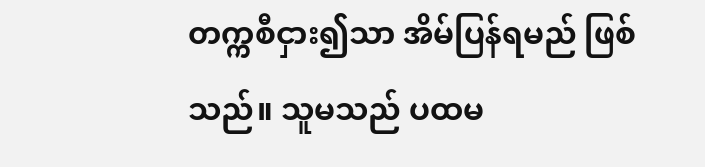တက္ကစီငှား၍သာ အိမ်ပြန်ရမည် ဖြစ်သည်။ သူမသည် ပထမ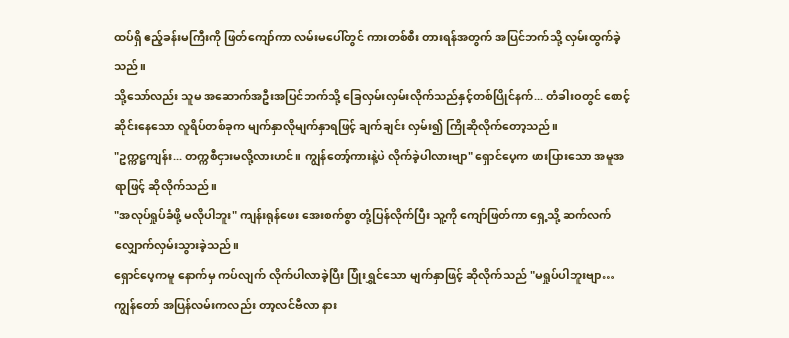ထပ်ရှိ ဧည့်ခန်းမကြီးကို ဖြတ်ကျော်ကာ လမ်းမပေါ်တွင် ကားတစ်စီး တားရန်အတွက် အပြင်ဘက်သို့ လှမ်းထွက်ခဲ့သည်။
သို့သော်လည်း သူမ အဆောက်အဦးအပြင်ဘက်သို့ ခြေလှမ်းလှမ်းလိုက်သည်နှင့်တစ်ပြိုင်နက်... တံခါးဝတွင် စောင့်ဆိုင်းနေသော လူရိပ်တစ်ခုက မျက်နှာလိုမျက်နှာရဖြင့် ချက်ချင်း လှမ်း၍ ကြိုဆိုလိုက်တော့သည်။
"ဥက္ကဋ္ဌကျန်း... တက္ကစီငှားမလို့လားဟင်။ ကျွန်တော့်ကားနဲ့ပဲ လိုက်ခဲ့ပါလားဗျာ" ရှောင်ပေ့က ဖားပြားသော အမူအရာဖြင့် ဆိုလိုက်သည်။
"အလုပ်ရှုပ်ခံဖို့ မလိုပါဘူး" ကျန်းရုန်ဖေး အေးစက်စွာ တုံ့ပြန်လိုက်ပြီး သူ့ကို ကျော်ဖြတ်ကာ ရှေ့သို့ ဆက်လက် လျှောက်လှမ်းသွားခဲ့သည်။
ရှောင်ပေ့ကမူ နောက်မှ ကပ်လျက် လိုက်ပါလာခဲ့ပြီး ပြုံးရွှင်သော မျက်နှာဖြင့် ဆိုလိုက်သည် "မရှုပ်ပါဘူးဗျာ… ကျွန်တော် အပြန်လမ်းကလည်း တာ့လင်ဗီလာ နား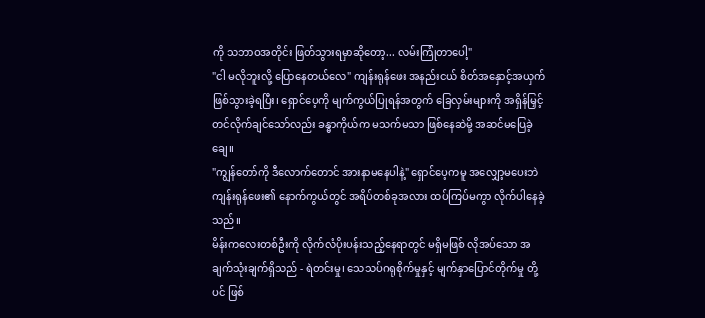ကို သဘာဝအတိုင်း ဖြတ်သွားရမှာဆိုတော့... လမ်းကြုံတာပေါ့"
"ငါ မလိုဘူးလို့ ပြောနေတယ်လေ" ကျန်းရုန်ဖေး အနည်းငယ် စိတ်အနှောင့်အယှက် ဖြစ်သွားခဲ့ရပြီး၊ ရှောင်ပေ့ကို မျက်ကွယ်ပြုရန်အတွက် ခြေလှမ်းများကို အရှိန်မြှင့်တင်လိုက်ချင်သော်လည်း ခန္ဓာကိုယ်က မသက်မသာ ဖြစ်နေဆဲမို့ အဆင်မပြေခဲ့ချေ။
"ကျွန်တော်ကို ဒီလောက်တောင် အားနာမနေပါနဲ့" ရှောင်ပေ့ကမူ အလျှော့မပေးဘဲ ကျန်းရုန်ဖေး၏ နောက်ကွယ်တွင် အရိပ်တစ်ခုအလား ထပ်ကြပ်မကွာ လိုက်ပါနေခဲ့သည်။
မိန်းကလေးတစ်ဦးကို လိုက်လံပိုးပန်းသည့်နေရာတွင် မရှိမဖြစ် လိုအပ်သော အချက်သုံးချက်ရှိသည် - ရဲတင်းမှု၊ သေသပ်ဂရုစိုက်မှုနှင့် မျက်နှာပြောင်တိုက်မှု တို့ပင် ဖြစ်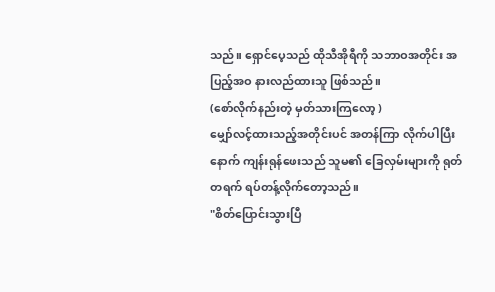သည်။ ရှောင်ပေ့သည် ထိုသီအိုရီကို သဘာဝအတိုင်း အပြည့်အဝ နားလည်ထားသူ ဖြစ်သည်။
(စော်လိုက်နည်းတဲ့ မှတ်သားကြလော့ )
မျှော်လင့်ထားသည့်အတိုင်းပင် အတန်ကြာ လိုက်ပါပြီးနောက် ကျန်းရုန်ဖေးသည် သူမ၏ ခြေလှမ်းများကို ရုတ်တရက် ရပ်တန့်လိုက်တော့သည်။
"စိတ်ပြောင်းသွားပြီ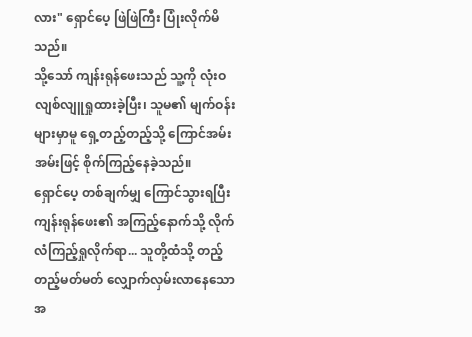လား" ရှောင်ပေ့ ဖြဲဖြဲကြီး ပြုံးလိုက်မိသည်။
သို့သော် ကျန်းရုန်ဖေးသည် သူ့ကို လုံးဝ လျစ်လျူရှုထားခဲ့ပြီး၊ သူမ၏ မျက်ဝန်းများမှာမူ ရှေ့တည့်တည့်သို့ ကြောင်အမ်းအမ်းဖြင့် စိုက်ကြည့်နေခဲ့သည်။
ရှောင်ပေ့ တစ်ချက်မျှ ကြောင်သွားရပြီး ကျန်းရုန်ဖေး၏ အကြည့်နောက်သို့ လိုက်လံကြည့်ရှုလိုက်ရာ... သူတို့ထံသို့ တည့်တည့်မတ်မတ် လျှောက်လှမ်းလာနေသော အ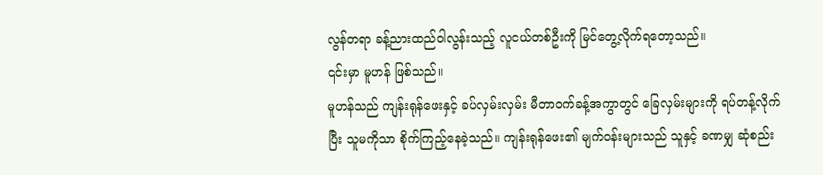လွန်တရာ ခန့်ညားထည်ဝါလွန်းသည့် လူငယ်တစ်ဦးကို မြင်တွေ့လိုက်ရတော့သည်။
၎င်းမှာ မူဟန် ဖြစ်သည်။
မူဟန်သည် ကျန်းရုန်ဖေးနှင့် ခပ်လှမ်းလှမ်း မီတာဝက်ခန့်အကွာတွင် ခြေလှမ်းများကို ရပ်တန့်လိုက်ပြီး သူမကိုသာ စိုက်ကြည့်နေခဲ့သည်။ ကျန်းရုန်ဖေး၏ မျက်ဝန်းများသည် သူနှင့် ခဏမျှ ဆုံစည်း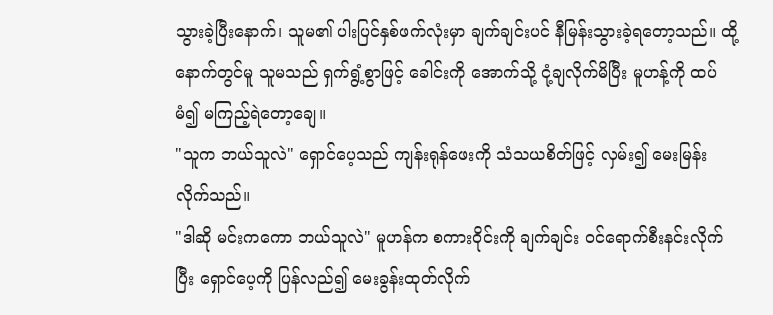သွားခဲ့ပြီးနောက်၊ သူမ၏ ပါးပြင်နှစ်ဖက်လုံးမှာ ချက်ချင်းပင် နီမြန်းသွားခဲ့ရတော့သည်။ ထို့နောက်တွင်မူ သူမသည် ရှက်ရွံ့စွာဖြင့် ခေါင်းကို အောက်သို့ ငုံ့ချလိုက်မိပြီး မူဟန့်ကို ထပ်မံ၍ မကြည့်ရဲတော့ချေ။
"သူက ဘယ်သူလဲ" ရှောင်ပေ့သည် ကျန်းရုန်ဖေးကို သံသယစိတ်ဖြင့် လှမ်း၍ မေးမြန်းလိုက်သည်။
"ဒါဆို မင်းကကော ဘယ်သူလဲ" မူဟန်က စကားဝိုင်းကို ချက်ချင်း ဝင်ရောက်စီးနင်းလိုက်ပြီး ရှောင်ပေ့ကို ပြန်လည်၍ မေးခွန်းထုတ်လိုက်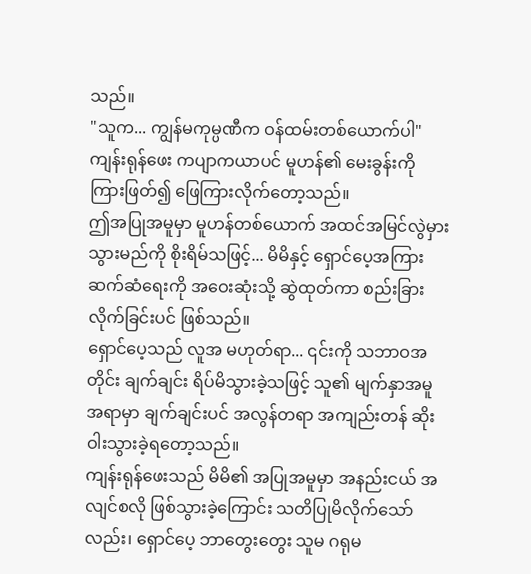သည်။
"သူက... ကျွန်မကုမ္ပဏီက ဝန်ထမ်းတစ်ယောက်ပါ" ကျန်းရုန်ဖေး ကပျာကယာပင် မူဟန်၏ မေးခွန်းကို ကြားဖြတ်၍ ဖြေကြားလိုက်တော့သည်။
ဤအပြုအမူမှာ မူဟန်တစ်ယောက် အထင်အမြင်လွဲမှားသွားမည်ကို စိုးရိမ်သဖြင့်... မိမိနှင့် ရှောင်ပေ့အကြား ဆက်ဆံရေးကို အဝေးဆုံးသို့ ဆွဲထုတ်ကာ စည်းခြားလိုက်ခြင်းပင် ဖြစ်သည်။
ရှောင်ပေ့သည် လူအ မဟုတ်ရာ... ၎င်းကို သဘာဝအတိုင်း ချက်ချင်း ရိပ်မိသွားခဲ့သဖြင့် သူ၏ မျက်နှာအမူအရာမှာ ချက်ချင်းပင် အလွန်တရာ အကျည်းတန် ဆိုးဝါးသွားခဲ့ရတော့သည်။
ကျန်းရုန်ဖေးသည် မိမိ၏ အပြုအမူမှာ အနည်းငယ် အလျင်စလို ဖြစ်သွားခဲ့ကြောင်း သတိပြုမိလိုက်သော်လည်း၊ ရှောင်ပေ့ ဘာတွေးတွေး သူမ ဂရုမ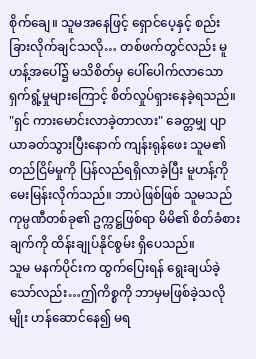စိုက်ချေ။ သူမအနေဖြင့် ရှောင်ပေ့နှင့် စည်းခြားလိုက်ချင်သလို… တစ်ဖက်တွင်လည်း မူဟန့်အပေါ်၌ မသိစိတ်မှ ပေါ်ပေါက်လာသော ရှက်ရွံ့မှုများကြောင့် စိတ်လှုပ်ရှားနေခဲ့ရသည်။
"ရှင် ကားမောင်းလာခဲ့တာလား" ခေတ္တမျှ ပျာယာခတ်သွားပြီးနောက် ကျန်းရုန်ဖေး သူမ၏ တည်ငြိမ်မှုကို ပြန်လည်ရရှိလာခဲ့ပြီး မူဟန့်ကို မေးမြန်းလိုက်သည်။ ဘာပဲဖြစ်ဖြစ် သူမသည် ကုမ္ပဏီတစ်ခု၏ ဥက္ကဋ္ဌဖြစ်ရာ မိမိ၏ စိတ်ခံစားချက်ကို ထိန်းချုပ်နိုင်စွမ်း ရှိပေသည်။
သူမ မနက်ပိုင်းက ထွက်ပြေးရန် ရွေးချယ်ခဲ့သော်လည်း…ဤကိစ္စကို ဘာမှမဖြစ်ခဲ့သလိုမျိုး ဟန်ဆောင်နေ၍ မရ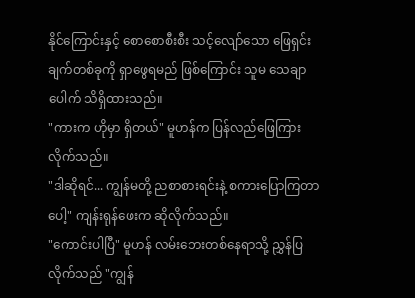နိုင်ကြောင်းနှင့် စောစောစီးစီး သင့်လျော်သော ဖြေရှင်းချက်တစ်ခုကို ရှာဖွေရမည် ဖြစ်ကြောင်း သူမ သေချာပေါက် သိရှိထားသည်။
"ကားက ဟိုမှာ ရှိတယ်" မူဟန်က ပြန်လည်ဖြေကြားလိုက်သည်။
"ဒါဆိုရင်... ကျွန်မတို့ ညစာစားရင်းနဲ့ စကားပြောကြတာပေါ့" ကျန်းရုန်ဖေးက ဆိုလိုက်သည်။
"ကောင်းပါပြီ" မူဟန် လမ်းဘေးတစ်နေရာသို့ ညွှန်ပြလိုက်သည် "ကျွန်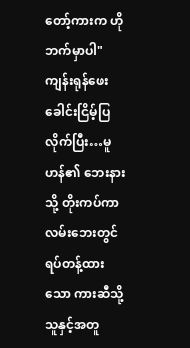တော့်ကားက ဟိုဘက်မှာပါ"
ကျန်းရုန်ဖေး ခေါင်းငြိမ့်ပြလိုက်ပြီး…မူဟန်၏ ဘေးနားသို့ တိုးကပ်ကာ လမ်းဘေးတွင် ရပ်တန့်ထားသော ကားဆီသို့ သူနှင့်အတူ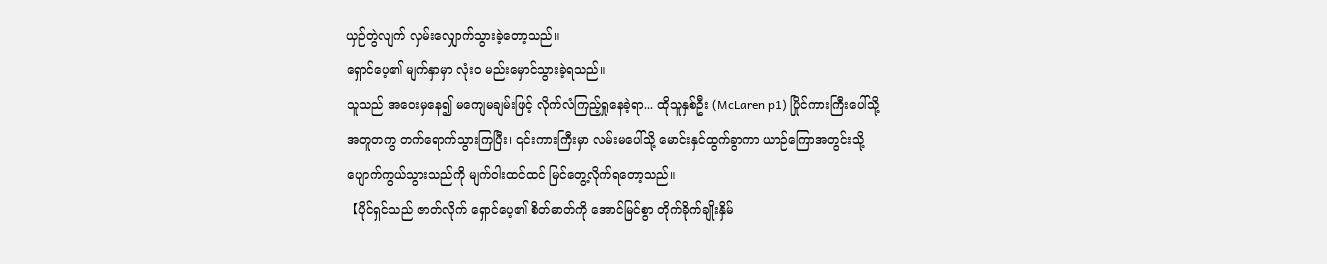ယှဉ်တွဲလျက် လှမ်းလျှောက်သွားခဲ့တော့သည်။
ရှောင်ပေ့၏ မျက်နှာမှာ လုံးဝ မည်းမှောင်သွားခဲ့ရသည်။
သူသည် အဝေးမှနေ၍ မကျေမချမ်းဖြင့် လိုက်လံကြည့်ရှုနေခဲ့ရာ... ထိုသူနှစ်ဦး (McLaren p1) ပြိုင်ကားကြီးပေါ်သို့ အတူတကွ တက်ရောက်သွားကြပြီး၊ ၎င်းကားကြီးမှာ လမ်းမပေါ်သို့ မောင်းနှင်ထွက်ခွာကာ ယာဉ်ကြောအတွင်းသို့ ပျောက်ကွယ်သွားသည်ကို မျက်ဝါးထင်ထင် မြင်တွေ့လိုက်ရတော့သည်။
【ပိုင်ရှင်သည် ဇာတ်လိုက် ရှောင်ပေ့၏ စိတ်ဓာတ်ကို အောင်မြင်စွာ တိုက်ခိုက်ချိုးနှိမ်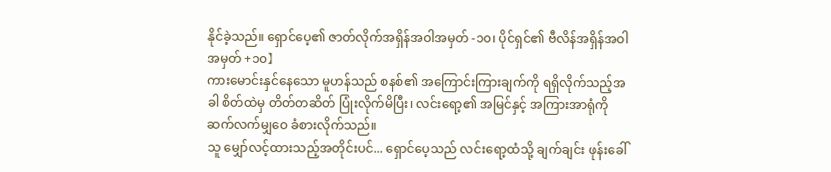နိုင်ခဲ့သည်။ ရှောင်ပေ့၏ ဇာတ်လိုက်အရှိန်အဝါအမှတ် -၁၀၊ ပိုင်ရှင်၏ ဗီလိန်အရှိန်အဝါအမှတ် +၁၀】
ကားမောင်းနှင်နေသော မူဟန်သည် စနစ်၏ အကြောင်းကြားချက်ကို ရရှိလိုက်သည့်အခါ စိတ်ထဲမှ တိတ်တဆိတ် ပြုံးလိုက်မိပြီး၊ လင်းရော့၏ အမြင်နှင့် အကြားအာရုံကို ဆက်လက်မျှဝေ ခံစားလိုက်သည်။
သူ မျှော်လင့်ထားသည့်အတိုင်းပင်... ရှောင်ပေ့သည် လင်းရော့ထံသို့ ချက်ချင်း ဖုန်းခေါ်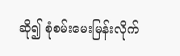ဆို၍ စုံစမ်းမေးမြန်းလိုက်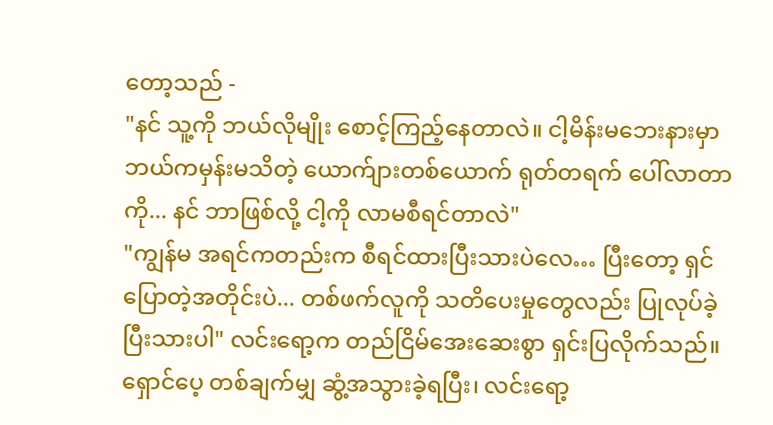တော့သည် -
"နင် သူ့ကို ဘယ်လိုမျိုး စောင့်ကြည့်နေတာလဲ။ ငါ့မိန်းမဘေးနားမှာ ဘယ်ကမှန်းမသိတဲ့ ယောက်ျားတစ်ယောက် ရုတ်တရက် ပေါ်လာတာကို... နင် ဘာဖြစ်လို့ ငါ့ကို လာမစီရင်တာလဲ"
"ကျွန်မ အရင်ကတည်းက စီရင်ထားပြီးသားပဲလေ… ပြီးတော့ ရှင် ပြောတဲ့အတိုင်းပဲ... တစ်ဖက်လူကို သတိပေးမှုတွေလည်း ပြုလုပ်ခဲ့ပြီးသားပါ" လင်းရော့က တည်ငြိမ်အေးဆေးစွာ ရှင်းပြလိုက်သည်။
ရှောင်ပေ့ တစ်ချက်မျှ ဆွံ့အသွားခဲ့ရပြီး၊ လင်းရော့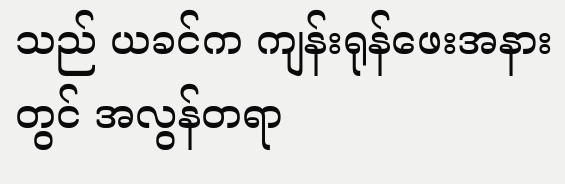သည် ယခင်က ကျန်းရုန်ဖေးအနားတွင် အလွန်တရာ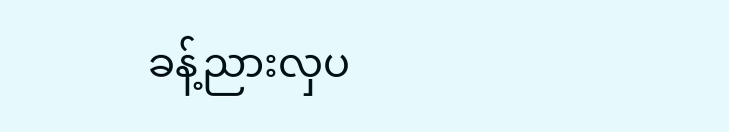ခန့်ညားလှပ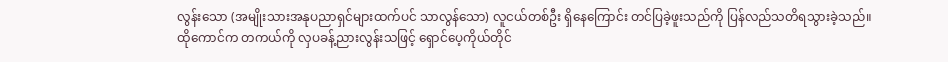လွန်းသော (အမျိုးသားအနုပညာရှင်များထက်ပင် သာလွန်သော) လူငယ်တစ်ဦး ရှိနေကြောင်း တင်ပြခဲ့ဖူးသည်ကို ပြန်လည်သတိရသွားခဲ့သည်။
ထိုကောင်က တကယ်ကို လှပခန့်ညားလွန်းသဖြင့် ရှောင်ပေ့ကိုယ်တိုင်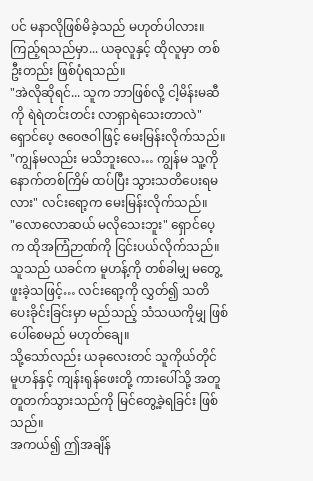ပင် မနာလိုဖြစ်မိခဲ့သည် မဟုတ်ပါလား။ ကြည့်ရသည်မှာ... ယခုလူနှင့် ထိုလူမှာ တစ်ဦးတည်း ဖြစ်ပုံရသည်။
"အဲလိုဆိုရင်... သူက ဘာဖြစ်လို့ ငါ့မိန်းမဆီကို ရဲရဲတင်းတင်း လာရှာရဲသေးတာလဲ" ရှောင်ပေ့ ဇဝေဇဝါဖြင့် မေးမြန်းလိုက်သည်။
"ကျွန်မလည်း မသိဘူးလေ… ကျွန်မ သူ့ကို နောက်တစ်ကြိမ် ထပ်ပြီး သွားသတိပေးရမလား" လင်းရော့က မေးမြန်းလိုက်သည်။
"လောလောဆယ် မလိုသေးဘူး" ရှောင်ပေ့က ထိုအကြံဉာဏ်ကို ငြင်းပယ်လိုက်သည်။
သူသည် ယခင်က မူဟန့်ကို တစ်ခါမျှ မတွေ့ဖူးခဲ့သဖြင့်… လင်းရော့ကို လွှတ်၍ သတိပေးခိုင်းခြင်းမှာ မည်သည့် သံသယကိုမျှ ဖြစ်ပေါ်စေမည် မဟုတ်ချေ။
သို့သော်လည်း ယခုလေးတင် သူကိုယ်တိုင် မူဟန်နှင့် ကျန်းရုန်ဖေးတို့ ကားပေါ်သို့ အတူတူတက်သွားသည်ကို မြင်တွေ့ခဲ့ရခြင်း ဖြစ်သည်။
အကယ်၍ ဤအချိန်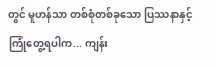တွင် မူဟန်သာ တစ်စုံတစ်ခုသော ပြဿနာနှင့် ကြုံတွေ့ရပါက... ကျန်း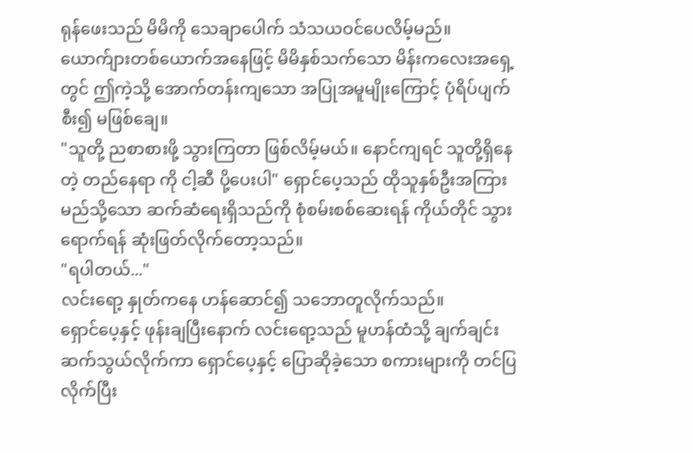ရုန်ဖေးသည် မိမိကို သေချာပေါက် သံသယဝင်ပေလိမ့်မည်။
ယောက်ျားတစ်ယောက်အနေဖြင့် မိမိနှစ်သက်သော မိန်းကလေးအရှေ့တွင် ဤကဲ့သို့ အောက်တန်းကျသော အပြုအမူမျိုးကြောင့် ပုံရိပ်ပျက်စီး၍ မဖြစ်ချေ။
"သူတို့ ညစာစားဖို့ သွားကြတာ ဖြစ်လိမ့်မယ်။ နောင်ကျရင် သူတို့ရှိနေတဲ့ တည်နေရာ ကို ငါ့ဆီ ပို့ပေးပါ" ရှောင်ပေ့သည် ထိုသူနှစ်ဦးအကြား မည်သို့သော ဆက်ဆံရေးရှိသည်ကို စုံစမ်းစစ်ဆေးရန် ကိုယ်တိုင် သွားရောက်ရန် ဆုံးဖြတ်လိုက်တော့သည်။
"ရပါတယ်..."
လင်းရော့ နှုတ်ကနေ ဟန်ဆောင်၍ သဘောတူလိုက်သည်။
ရှောင်ပေ့နှင့် ဖုန်းချပြီးနောက် လင်းရော့သည် မူဟန်ထံသို့ ချက်ချင်း ဆက်သွယ်လိုက်ကာ ရှောင်ပေ့နှင့် ပြောဆိုခဲ့သော စကားများကို တင်ပြလိုက်ပြီး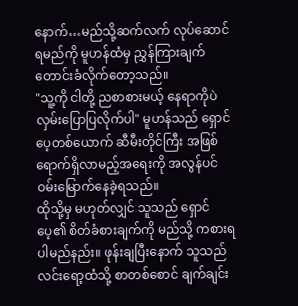နောက်…မည်သို့ဆက်လက် လုပ်ဆောင်ရမည်ကို မူဟန်ထံမှ ညွှန်ကြားချက် တောင်းခံလိုက်တော့သည်။
"သူ့ကို ငါတို့ ညစာစားမယ့် နေရာကိုပဲ လှမ်းပြောပြလိုက်ပါ" မူဟန်သည် ရှောင်ပေ့တစ်ယောက် ဆီမီးတိုင်ကြီး အဖြစ် ရောက်ရှိလာမည့်အရေးကို အလွန်ပင် ဝမ်းမြောက်နေခဲ့ရသည်။
ထိုသို့မှ မဟုတ်လျှင် သူသည် ရှောင်ပေ့၏ စိတ်ခံစားချက်ကို မည်သို့ ကစားရပါမည်နည်း။ ဖုန်းချပြီးနောက် သူသည် လင်းရော့ထံသို့ စာတစ်စောင် ချက်ချင်း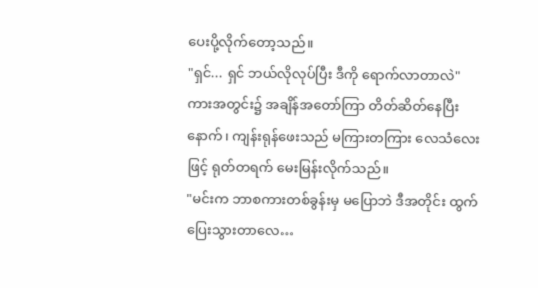ပေးပို့လိုက်တော့သည်။
"ရှင်... ရှင် ဘယ်လိုလုပ်ပြီး ဒီကို ရောက်လာတာလဲ" ကားအတွင်း၌ အချိန်အတော်ကြာ တိတ်ဆိတ်နေပြီးနောက်၊ ကျန်းရုန်ဖေးသည် မကြားတကြား လေသံလေးဖြင့် ရုတ်တရက် မေးမြန်းလိုက်သည်။
"မင်းက ဘာစကားတစ်ခွန်းမှ မပြောဘဲ ဒီအတိုင်း ထွက်ပြေးသွားတာလေ…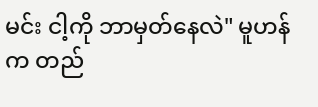မင်း ငါ့ကို ဘာမှတ်နေလဲ" မူဟန်က တည်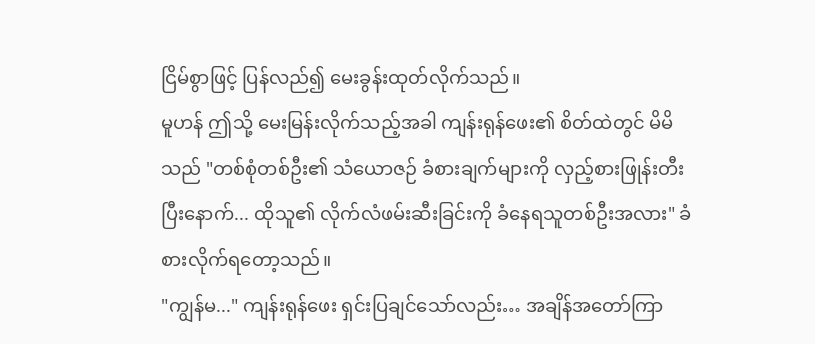ငြိမ်စွာဖြင့် ပြန်လည်၍ မေးခွန်းထုတ်လိုက်သည်။
မူဟန် ဤသို့ မေးမြန်းလိုက်သည့်အခါ ကျန်းရုန်ဖေး၏ စိတ်ထဲတွင် မိမိသည် "တစ်စုံတစ်ဦး၏ သံယောဇဉ် ခံစားချက်များကို လှည့်စားဖြုန်းတီးပြီးနောက်... ထိုသူ၏ လိုက်လံဖမ်းဆီးခြင်းကို ခံနေရသူတစ်ဦးအလား" ခံစားလိုက်ရတော့သည်။
"ကျွန်မ..." ကျန်းရုန်ဖေး ရှင်းပြချင်သော်လည်း… အချိန်အတော်ကြာ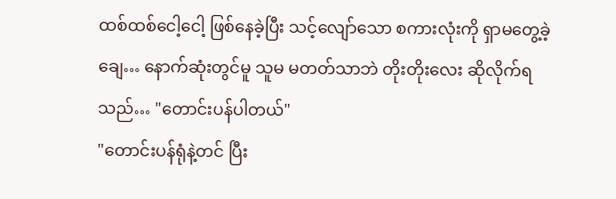ထစ်ထစ်ငေါ့ငေါ့ ဖြစ်နေခဲ့ပြီး သင့်လျော်သော စကားလုံးကို ရှာမတွေ့ခဲ့ချေ… နောက်ဆုံးတွင်မူ သူမ မတတ်သာဘဲ တိုးတိုးလေး ဆိုလိုက်ရသည်… "တောင်းပန်ပါတယ်"
"တောင်းပန်ရုံနဲ့တင် ပြီး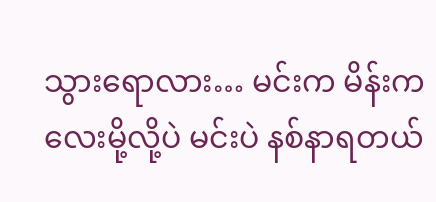သွားရောလား… မင်းက မိန်းကလေးမို့လို့ပဲ မင်းပဲ နစ်နာရတယ်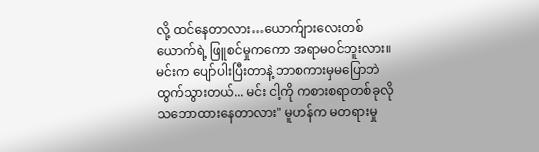လို့ ထင်နေတာလား…ယောက်ျားလေးတစ်ယောက်ရဲ့ ဖြူစင်မှုကကော အရာမဝင်ဘူးလား။ မင်းက ပျော်ပါးပြီးတာနဲ့ ဘာစကားမှမပြောဘဲ ထွက်သွားတယ်... မင်း ငါ့ကို ကစားစရာတစ်ခုလို သဘောထားနေတာလား" မူဟန်က မတရားမှု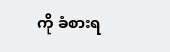ကို ခံစားရ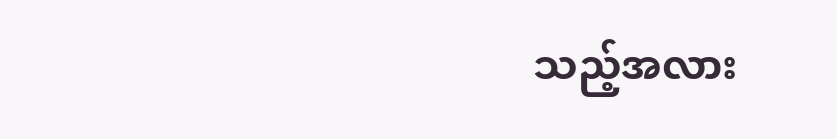သည့်အလား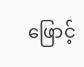ဖြောင့်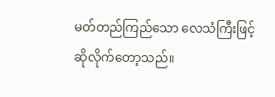မတ်တည်ကြည်သော လေသံကြီးဖြင့် ဆိုလိုက်တော့သည်။